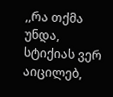,,რა თქმა უნდა, სტიქიას ვერ აიცილებ,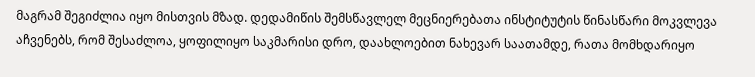მაგრამ შეგიძლია იყო მისთვის მზად. დედამიწის შემსწავლელ მეცნიერებათა ინსტიტუტის წინასწარი მოკვლევა აჩვენებს, რომ შესაძლოა, ყოფილიყო საკმარისი დრო, დაახლოებით ნახევარ საათამდე, რათა მომხდარიყო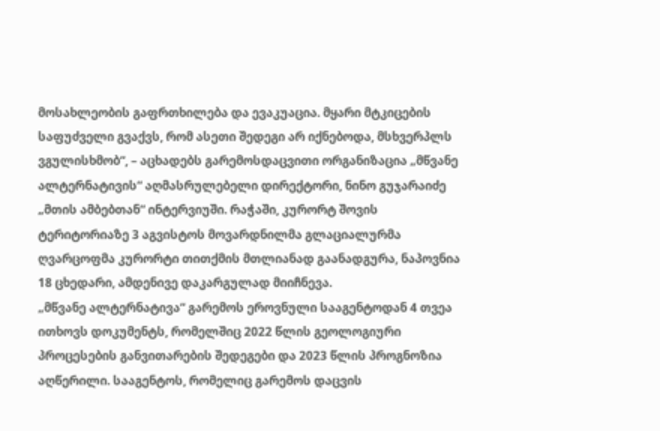მოსახლეობის გაფრთხილება და ევაკუაცია. მყარი მტკიცების საფუძველი გვაქვს, რომ ასეთი შედეგი არ იქნებოდა, მსხვერპლს ვგულისხმობ“, – აცხადებს გარემოსდაცვითი ორგანიზაცია „მწვანე ალტერნატივის“ აღმასრულებელი დირექტორი, ნინო გუჯარაიძე „მთის ამბებთან“ ინტერვიუში. რაჭაში, კურორტ შოვის ტერიტორიაზე 3 აგვისტოს მოვარდნილმა გლაციალურმა ღვარცოფმა კურორტი თითქმის მთლიანად გაანადგურა, ნაპოვნია 18 ცხედარი, ამდენივე დაკარგულად მიიჩნევა.
„მწვანე ალტერნატივა“ გარემოს ეროვნული სააგენტოდან 4 თვეა ითხოვს დოკუმენტს, რომელშიც 2022 წლის გეოლოგიური პროცესების განვითარების შედეგები და 2023 წლის პროგნოზია აღწერილი. სააგენტოს, რომელიც გარემოს დაცვის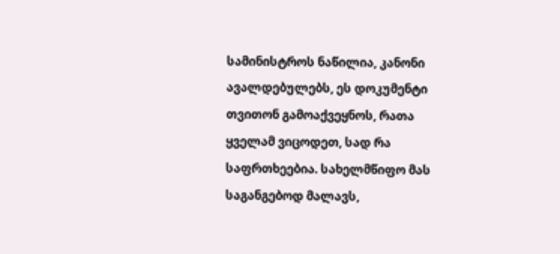სამინისტროს ნაწილია, კანონი ავალდებულებს, ეს დოკუმენტი თვითონ გამოაქვეყნოს, რათა ყველამ ვიცოდეთ, სად რა საფრთხეებია. სახელმწიფო მას საგანგებოდ მალავს,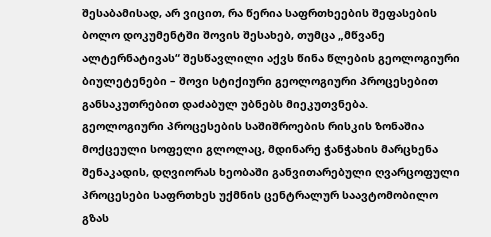შესაბამისად, არ ვიცით, რა წერია საფრთხეების შეფასების ბოლო დოკუმენტში შოვის შესახებ, თუმცა „მწვანე ალტერნატივას“ შესწავლილი აქვს წინა წლების გეოლოგიური ბიულეტენები – შოვი სტიქიური გეოლოგიური პროცესებით განსაკუთრებით დაძაბულ უბნებს მიეკუთვნება.
გეოლოგიური პროცესების საშიშროების რისკის ზონაშია მოქცეული სოფელი გლოლაც, მდინარე ჭანჭახის მარცხენა შენაკადის, დღვიორას ხეობაში განვითარებული ღვარცოფული პროცესები საფრთხეს უქმნის ცენტრალურ საავტომობილო გზას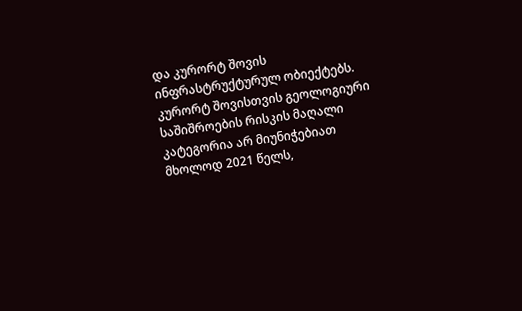და კურორტ შოვის ინფრასტრუქტურულ ობიექტებს.
კურორტ შოვისთვის გეოლოგიური საშიშროების რისკის მაღალი კატეგორია არ მიუნიჭებიათ მხოლოდ 2021 წელს,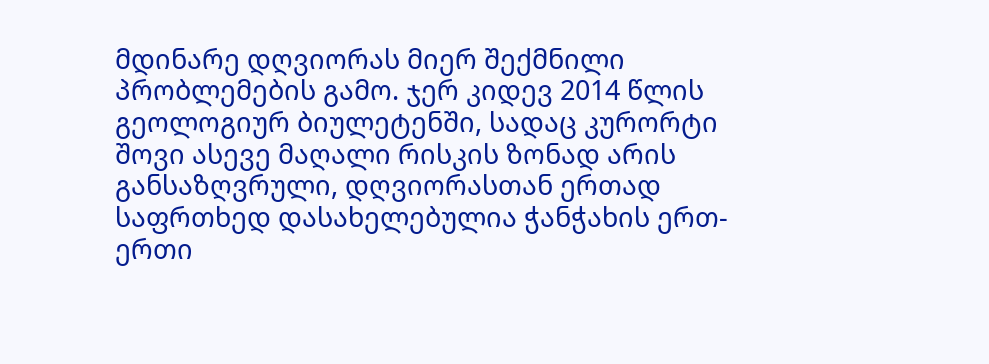მდინარე დღვიორას მიერ შექმნილი პრობლემების გამო. ჯერ კიდევ 2014 წლის გეოლოგიურ ბიულეტენში, სადაც კურორტი შოვი ასევე მაღალი რისკის ზონად არის განსაზღვრული, დღვიორასთან ერთად საფრთხედ დასახელებულია ჭანჭახის ერთ-ერთი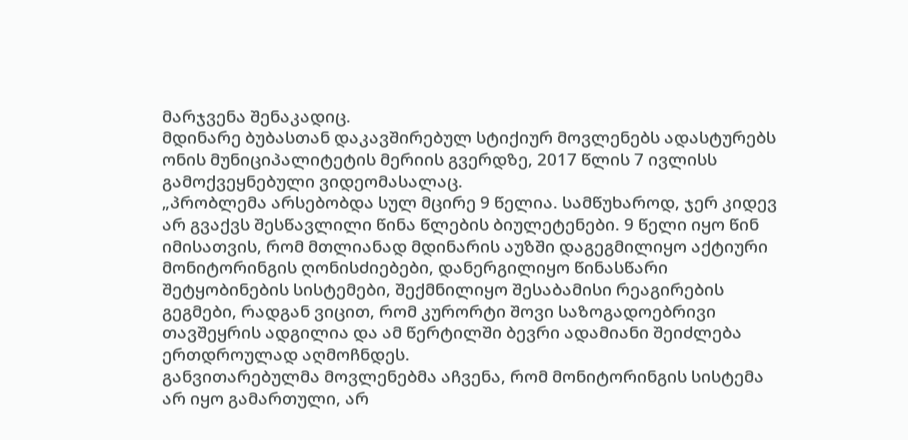მარჯვენა შენაკადიც.
მდინარე ბუბასთან დაკავშირებულ სტიქიურ მოვლენებს ადასტურებს ონის მუნიციპალიტეტის მერიის გვერდზე, 2017 წლის 7 ივლისს გამოქვეყნებული ვიდეომასალაც.
„პრობლემა არსებობდა სულ მცირე 9 წელია. სამწუხაროდ, ჯერ კიდევ არ გვაქვს შესწავლილი წინა წლების ბიულეტენები. 9 წელი იყო წინ იმისათვის, რომ მთლიანად მდინარის აუზში დაგეგმილიყო აქტიური მონიტორინგის ღონისძიებები, დანერგილიყო წინასწარი შეტყობინების სისტემები, შექმნილიყო შესაბამისი რეაგირების გეგმები, რადგან ვიცით, რომ კურორტი შოვი საზოგადოებრივი თავშეყრის ადგილია და ამ წერტილში ბევრი ადამიანი შეიძლება ერთდროულად აღმოჩნდეს.
განვითარებულმა მოვლენებმა აჩვენა, რომ მონიტორინგის სისტემა არ იყო გამართული, არ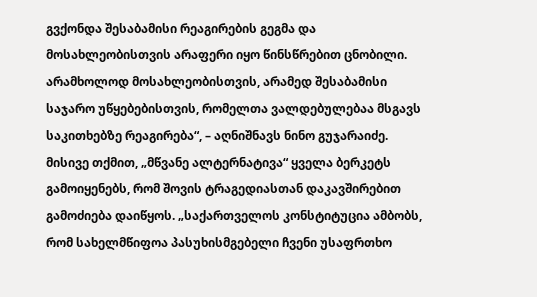გვქონდა შესაბამისი რეაგირების გეგმა და მოსახლეობისთვის არაფერი იყო წინსწრებით ცნობილი. არამხოლოდ მოსახლეობისთვის, არამედ შესაბამისი საჯარო უწყებებისთვის, რომელთა ვალდებულებაა მსგავს საკითხებზე რეაგირება“, – აღნიშნავს ნინო გუჯარაიძე.
მისივე თქმით, „მწვანე ალტერნატივა“ ყველა ბერკეტს გამოიყენებს, რომ შოვის ტრაგედიასთან დაკავშირებით გამოძიება დაიწყოს. „საქართველოს კონსტიტუცია ამბობს, რომ სახელმწიფოა პასუხისმგებელი ჩვენი უსაფრთხო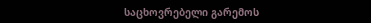საცხოვრებელი გარემოს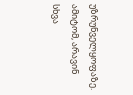უზრუნველყოფაზე. ამიტომ, არავინ სხვა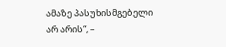ამაზე პასუხისმგებელი არ არის“, –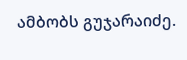ამბობს გუჯარაიძე.